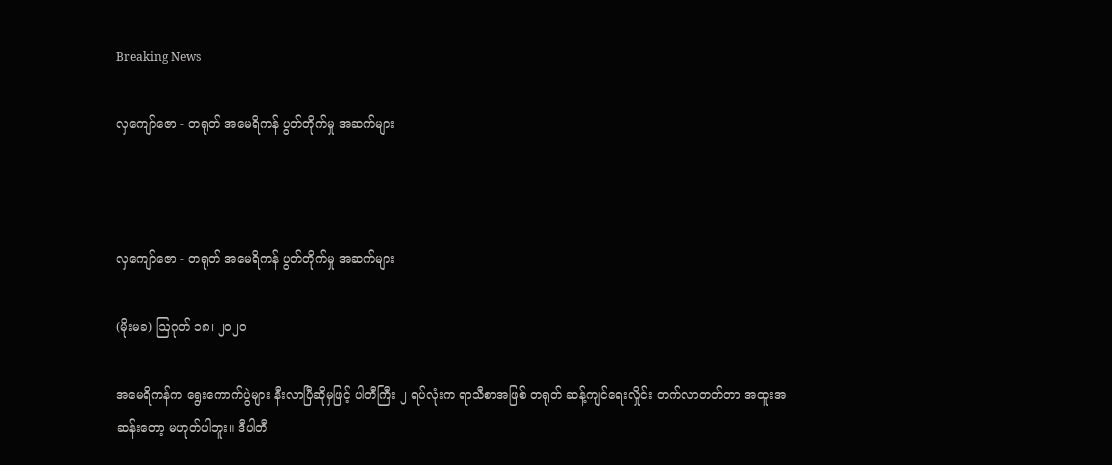Breaking News

လှကျော်ဇော - တရုတ် အမေရိကန် ပွတ်တိုက်မှု အဆက်များ



လှကျော်ဇော - တရုတ် အမေရိကန် ပွတ်တိုက်မှု အဆက်များ

(မိုးမခ) ဩဂုတ် ၁၈၊ ၂၀၂၀

အမေရိကန်က ရွေးကောက်ပွဲများ နီးလာပြီဆိုမှဖြင့် ပါတီကြီး ၂ ရပ်လုံးက ရာသီစာအဖြစ် တရုတ် ဆန့်ကျင်ရေးလှိုင်း တက်လာတတ်တာ အထူးအဆန်းတော့ မဟုတ်ပါဘူး။ ဒီပါတီ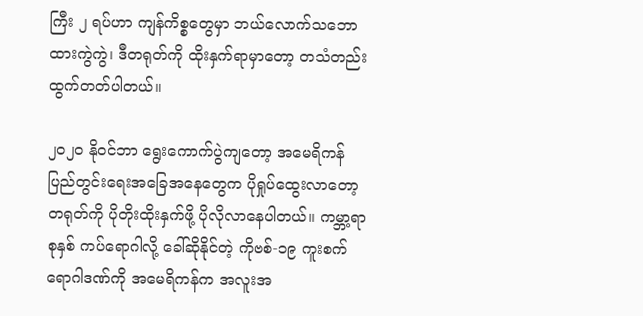ကြီး ၂ ရပ်ဟာ ကျန်ကိစ္စတွေမှာ ဘယ်လောက်သဘောထားကွဲကွဲ၊ ဒီတရုတ်ကို ထိုးနှက်ရာမှာတော့ တသံတည်း ထွက်တတ်ပါတယ်။

၂၀၂၀ နိုဝင်ဘာ ရွေးကောက်ပွဲကျတော့ အမေရိကန် ပြည်တွင်းရေးအခြေအနေတွေက ပိုရှုပ်ထွေးလာတော့ တရုတ်ကို ပိုတိုးထိုးနှက်ဖို့ ပိုလိုလာနေပါတယ်။ ကမ္ဘာ့ရာစုနှစ် ကပ်ရောဂါလို့ ခေါ်ဆိုနိုင်တဲ့ ကိုဗစ်-၁၉ ကူးစက်ရောဂါဒဏ်ကို အမေရိကန်က အလူးအ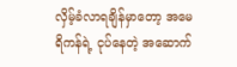လှိမ့်ခံလာရချိန်မှာတော့ အမေရိကန်ရဲ့ ငုပ်နေတဲ့ အဆောက်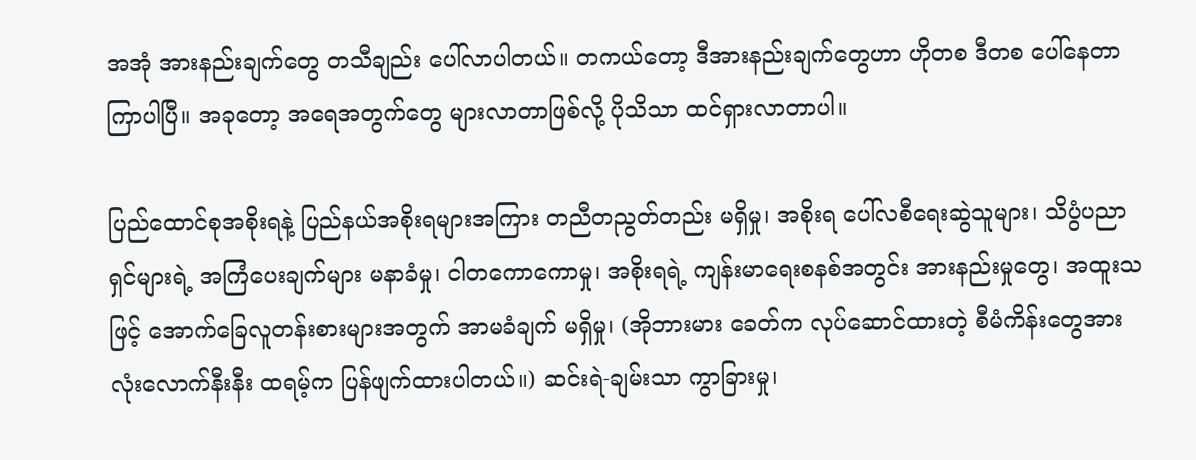အအုံ အားနည်းချက်တွေ တသီချည်း ပေါ်လာပါတယ်။ တကယ်တော့ ဒီအားနည်းချက်တွေဟာ ဟိုတစ ဒီတစ ပေါ်နေတာ ကြာပါပြီ။ အခုတော့ အရေအတွက်တွေ များလာတာဖြစ်လို့ ပိုသိသာ ထင်ရှားလာတာပါ။

ပြည်ထောင်စုအစိုးရနဲ့ ပြည်နယ်အစိုးရများအကြား တညီတညွတ်တည်း မရှိမှု၊ အစိုးရ ပေါ်လစီရေးဆွဲသူများ၊ သိပွံပညာရှင်များရဲ့ အကြံပေးချက်များ မနာခံမှု၊ ငါတကောကောမှု၊ အစိုးရရဲ့ ကျန်းမာရေးစနစ်အတွင်း အားနည်းမှုတွေ၊ အထူးသဖြင့် အောက်ခြေလူတန်းစားများအတွက် အာမခံချက် မရှိမှု၊ (အိုဘားမား ခေတ်က လုပ်ဆောင်ထားတဲ့ စီမံကိန်းတွေအားလုံးလောက်နီးနီး ထရမ့်က ပြန်ဖျက်ထားပါတယ်။) ဆင်းရဲ-ချမ်းသာ ကွာခြားမှု၊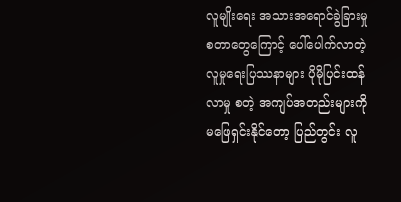လူမျိုးရေး အသားအရောင်ခွဲခြားမှု စတာတွေကြောင့် ပေါ်ပေါက်လာတဲ့ လူမှုရေးပြဿနာများ ပိုမိုပြင်းထန်လာမှု စတဲ့ အကျပ်အတည်းများကို မဖြေရှင်းနိုင်တော့ ပြည်တွင်း လူ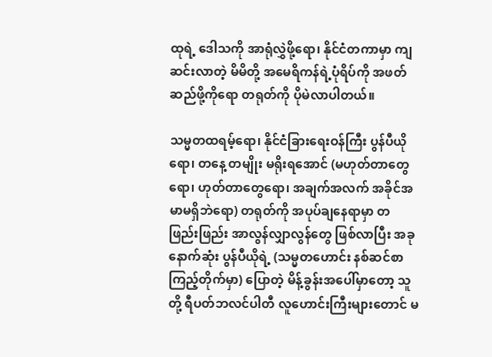ထုရဲ့ ဒေါသကို အာရုံလွှဲဖို့ရော၊ နိုင်ငံတကာမှာ ကျဆင်းလာတဲ့ မိမိတို့ အမေရိကန်ရဲ့ပုံရိပ်ကို အဖတ်ဆည်ဖို့ကိုရော တရုတ်ကို ပိုမဲလာပါတယ်။

သမ္မတထရမ့်ရော၊ နိုင်ငံခြားရေးဝန်ကြီး ပွန်ပီယိုရော၊ တနေ့ တမျိုး မရိုးရအောင် (မဟုတ်တာတွေရော၊ ဟုတ်တာတွေရော၊ အချက်အလက် အခိုင်အမာမရှိဘဲရော) တရုတ်ကို အပုပ်ချနေရာမှာ တဖြည်းဖြည်း အာလွန်လျှာလွန်တွေ ဖြစ်လာပြီး အခုနောက်ဆုံး ပွန်ပီယိုရဲ့ (သမ္မတဟောင်း နစ်ဆင်စာကြည့်တိုက်မှာ) ပြောတဲ့ မိန့်ခွန်းအပေါ်မှာတော့ သူတို့ ရီပတ်ဘလင်ပါတီ လူဟောင်းကြီးများတောင် မ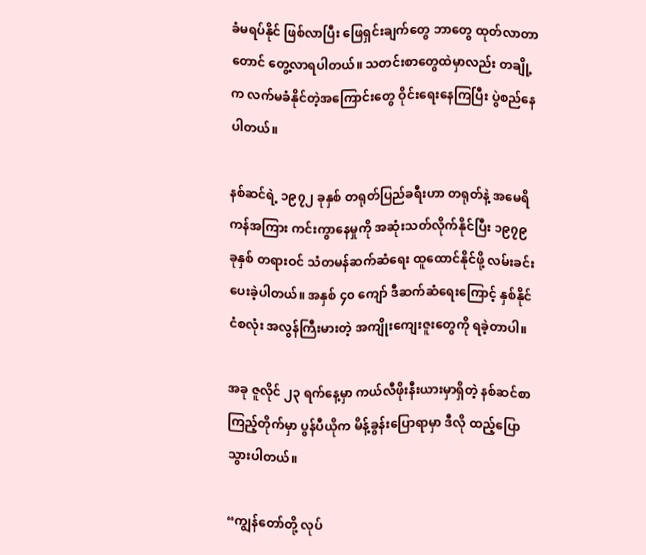ခံမရပ်နိုင် ဖြစ်လာပြီး ဖြေရှင်းချက်တွေ ဘာတွေ ထုတ်လာတာတောင် တွေ့လာရပါတယ်။ သတင်းစာတွေထဲမှာလည်း တချို့က လက်မခံနိုင်တဲ့အကြောင်းတွေ ဝိုင်းရေးနေကြပြီး ပွဲစည်နေပါတယ်။

နစ်ဆင်ရဲ့ ၁၉၇၂ ခုနှစ် တရုတ်ပြည်ခရီးဟာ တရုတ်နဲ့ အမေရိကန်အကြား ကင်းကွာနေမှုကို အဆုံးသတ်လိုက်နိုင်ပြီး ၁၉၇၉ ခုနှစ် တရားဝင် သံတမန်ဆက်ဆံရေး ထူထောင်နိုင်ဖို့ လမ်းခင်းပေးခဲ့ပါတယ်။ အနှစ် ၄၀ ကျော် ဒီဆက်ဆံရေးကြောင့် နှစ်နိုင်ငံစလုံး အလွန်ကြီးမားတဲ့ အကျိုးကျေးဇူးတွေကို ရခဲ့တာပါ။

အခု ဇူလိုင် ၂၃ ရက်နေ့မှာ ကယ်လီဖိုးနီးယားမှာရှိတဲ့ နစ်ဆင်စာကြည့်တိုက်မှာ ပွန်ပီယိုက မိန့်ခွန်းပြောရာမှာ ဒီလို ထည့်ပြောသွားပါတယ်။

“ကျွန်တော်တို့ လုပ်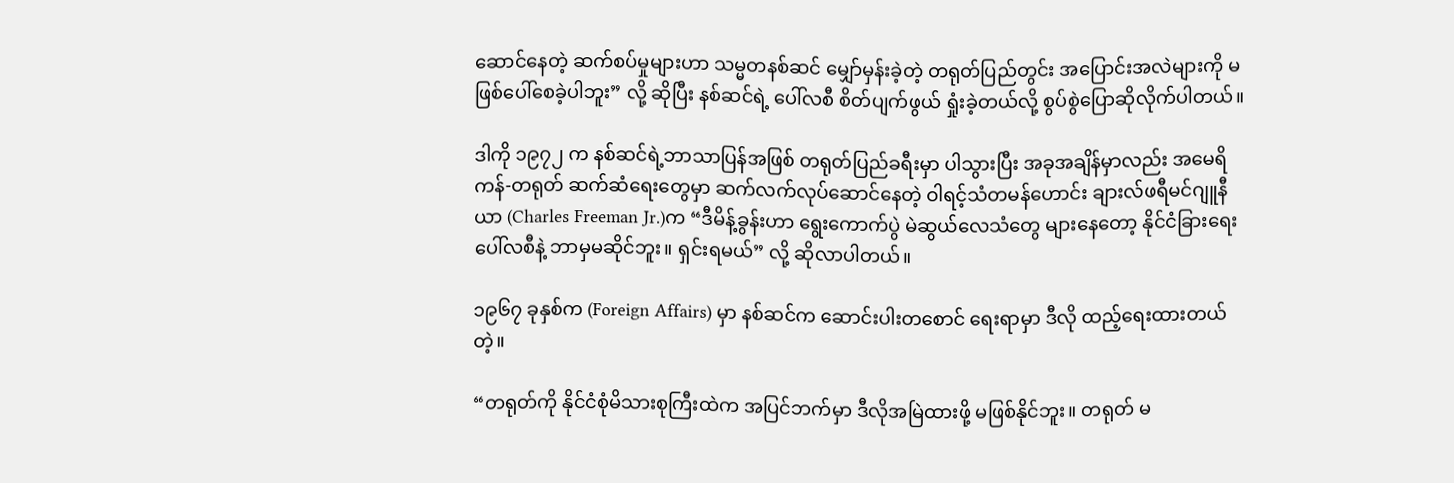ဆောင်နေတဲ့ ဆက်စပ်မှုများဟာ သမ္မတနစ်ဆင် မျှော်မှန်းခဲ့တဲ့ တရုတ်ပြည်တွင်း အပြောင်းအလဲများကို မဖြစ်ပေါ်စေခဲ့ပါဘူး” လို့ ဆိုပြီး နစ်ဆင်ရဲ့ ပေါ်လစီ စိတ်ပျက်ဖွယ် ရှုံးခဲ့တယ်လို့ စွပ်စွဲပြောဆိုလိုက်ပါတယ်။

ဒါကို ၁၉၇၂ က နစ်ဆင်ရဲ့ဘာသာပြန်အဖြစ် တရုတ်ပြည်ခရီးမှာ ပါသွားပြီး အခုအချိန်မှာလည်း အမေရိကန်-တရုတ် ဆက်ဆံရေးတွေမှာ ဆက်လက်လုပ်ဆောင်နေတဲ့ ဝါရင့်သံတမန်ဟောင်း ချားလ်ဖရီမင်ဂျူနီယာ (Charles Freeman Jr.)က “ဒီမိန့်ခွန်းဟာ ရွေးကောက်ပွဲ မဲဆွယ်လေသံတွေ များနေတော့ နိုင်ငံခြားရေးပေါ်လစီနဲ့ ဘာမှမဆိုင်ဘူး။ ရှင်းရမယ်” လို့ ဆိုလာပါတယ်။

၁၉၆၇ ခုနှစ်က (Foreign Affairs) မှာ နစ်ဆင်က ဆောင်းပါးတစောင် ရေးရာမှာ ဒီလို ထည့်ရေးထားတယ်တဲ့။

“တရုတ်ကို နိုင်ငံစုံမိသားစုကြီးထဲက အပြင်ဘက်မှာ ဒီလိုအမြဲထားဖို့ မဖြစ်နိုင်ဘူး။ တရုတ် မ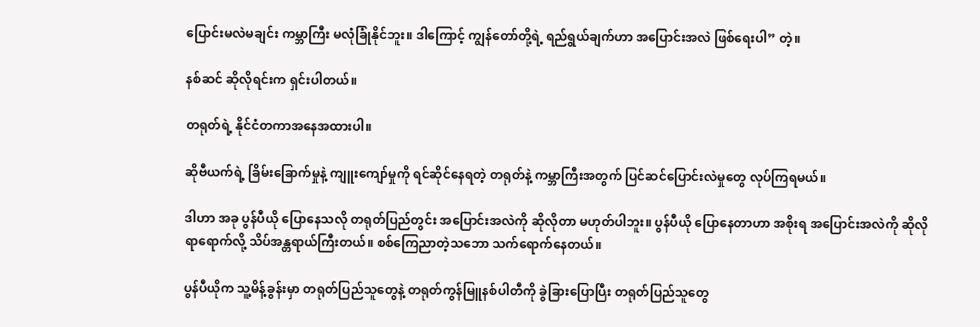ပြောင်းမလဲမချင်း ကမ္ဘာကြီး မလုံခြုံနိုင်ဘူး။ ဒါကြောင့် ကျွန်တော်တို့ရဲ့ ရည်ရွယ်ချက်ဟာ အပြောင်းအလဲ ဖြစ်ရေးပါ” တဲ့။

နစ်ဆင် ဆိုလိုရင်းက ရှင်းပါတယ်။

တရုတ်ရဲ့ နိုင်ငံတကာအနေအထားပါ။

ဆိုဗီယက်ရဲ့ ခြိမ်းခြောက်မှုနဲ့ ကျူးကျော်မှုကို ရင်ဆိုင်နေရတဲ့ တရုတ်နဲ့ ကမ္ဘာကြီးအတွက် ပြင်ဆင်ပြောင်းလဲမှုတွေ လုပ်ကြရမယ်။

ဒါဟာ အခု ပွန်ပီယို ပြောနေသလို တရုတ်ပြည်တွင်း အပြောင်းအလဲကို ဆိုလိုတာ မဟုတ်ပါဘူး။ ပွန်ပီယို ပြောနေတာဟာ အစိုးရ အပြောင်းအလဲကို ဆိုလိုရာရောက်လို့ သိပ်အန္တရာယ်ကြီးတယ်။ စစ်ကြေညာတဲ့သဘော သက်ရောက်နေတယ်။

ပွန်ပီယိုက သူ့မိန့်ခွန်းမှာ တရုတ်ပြည်သူတွေနဲ့ တရုတ်ကွန်မြူနစ်ပါတီကို ခွဲခြားပြောပြီး တရုတ်ပြည်သူတွေ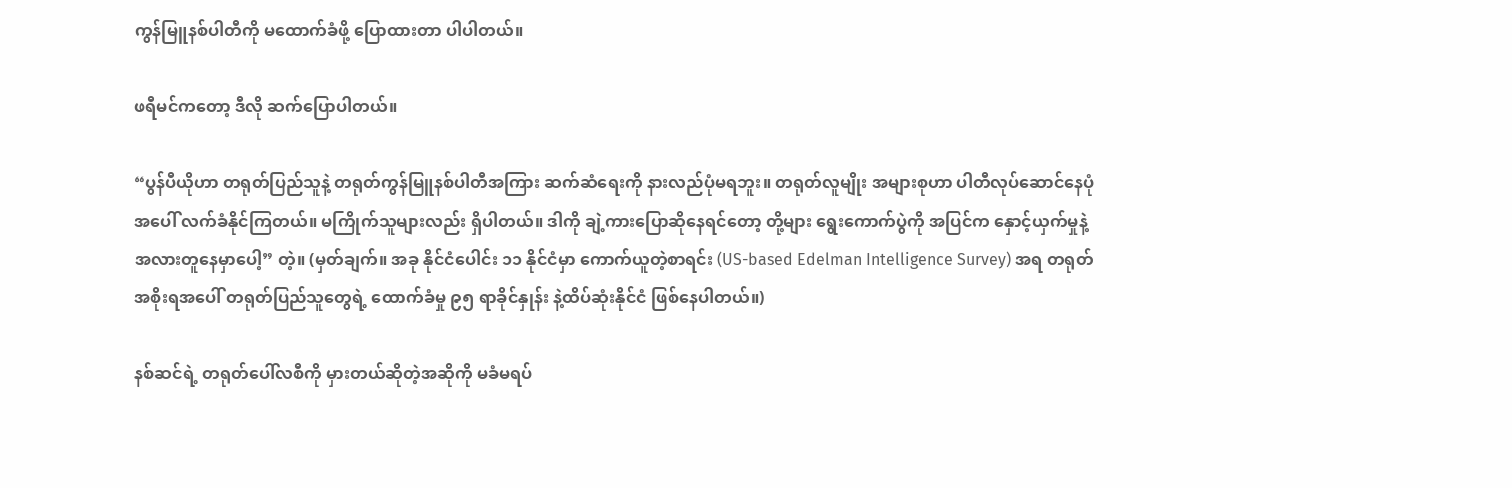ကွန်မြူနစ်ပါတီကို မထောက်ခံဖို့ ပြောထားတာ ပါပါတယ်။

ဖရီမင်ကတော့ ဒီလို ဆက်ပြောပါတယ်။

“ပွန်ပီယိုဟာ တရုတ်ပြည်သူနဲ့ တရုတ်ကွန်မြူနစ်ပါတီအကြား ဆက်ဆံရေးကို နားလည်ပုံမရဘူး။ တရုတ်လူမျိုး အများစုဟာ ပါတီလုပ်ဆောင်နေပုံအပေါ် လက်ခံနိုင်ကြတယ်။ မကြိုက်သူများလည်း ရှိပါတယ်။ ဒါကို ချဲ့ကားပြောဆိုနေရင်တော့ တို့များ ရွေးကောက်ပွဲကို အပြင်က နှောင့်ယှက်မှုနဲ့ အလားတူနေမှာပေါ့” တဲ့။ (မှတ်ချက်။ အခု နိုင်ငံပေါင်း ၁၁ နိုင်ငံမှာ ကောက်ယူတဲ့စာရင်း (US-based Edelman Intelligence Survey) အရ တရုတ်အစိုးရအပေါ် တရုတ်ပြည်သူတွေရဲ့ ထောက်ခံမှု ၉၅ ရာခိုင်နှုန်း နဲ့ထိပ်ဆုံးနိုင်ငံ ဖြစ်နေပါတယ်။)

နစ်ဆင်ရဲ့ တရုတ်ပေါ်လစီကို မှားတယ်ဆိုတဲ့အဆိုကို မခံမရပ်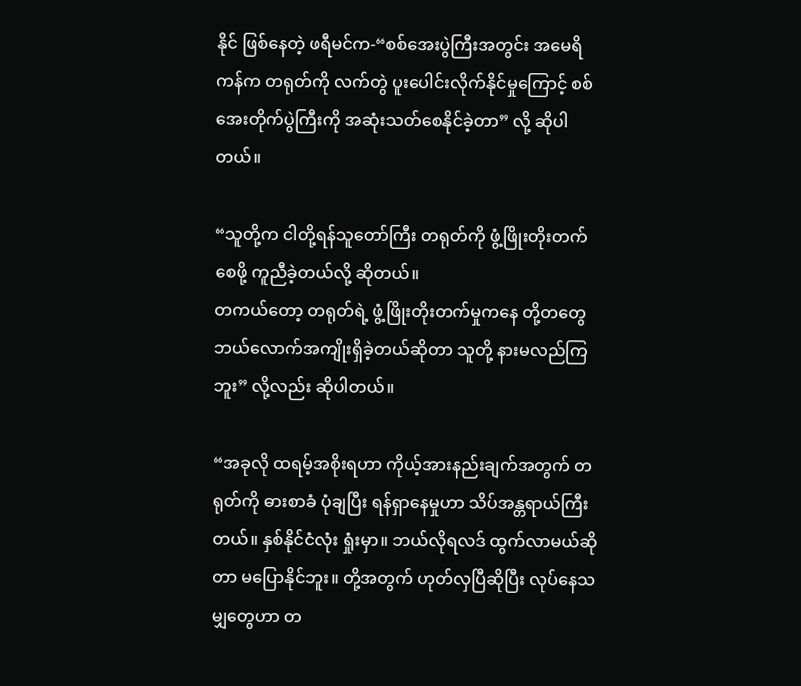နိုင် ဖြစ်နေတဲ့ ဖရီမင်က-“စစ်အေးပွဲကြီးအတွင်း အမေရိကန်က တရုတ်ကို လက်တွဲ ပူးပေါင်းလိုက်နိုင်မှုကြောင့် စစ်အေးတိုက်ပွဲကြီးကို အဆုံးသတ်စေနိုင်ခဲ့တာ” လို့ ဆိုပါတယ်။

“သူတို့က ငါတို့ရန်သူတော်ကြီး တရုတ်ကို ဖွံ့ဖြိုးတိုးတက်စေဖို့ ကူညီခဲ့တယ်လို့ ဆိုတယ်။
တကယ်တော့ တရုတ်ရဲ့ ဖွံ့ဖြိုးတိုးတက်မှုကနေ တို့တတွေ ဘယ်လောက်အကျိုးရှိခဲ့တယ်ဆိုတာ သူတို့ နားမလည်ကြဘူး” လို့လည်း ဆိုပါတယ်။

“အခုလို ထရမ့်အစိုးရဟာ ကိုယ့်အားနည်းချက်အတွက် တရုတ်ကို ဓားစာခံ ပုံချပြီး ရန်ရှာနေမှုဟာ သိပ်အန္တရာယ်ကြီးတယ်။ နှစ်နိုင်ငံလုံး ရှုံးမှာ။ ဘယ်လိုရလဒ် ထွက်လာမယ်ဆိုတာ မပြောနိုင်ဘူး။ တို့အတွက် ဟုတ်လှပြီဆိုပြီး လုပ်နေသမျှတွေဟာ တ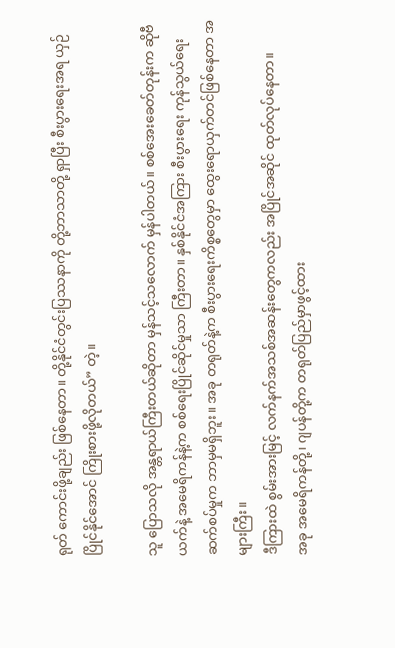ရုတ် ကောင်းဖို့ချည်း ဖြစ်နေတာ။ တို့နိုင်ငံတွင်းပြဿနာကို တို့ဘာသာတို့ ရှာပြီး စီးပွားရေးအရ ယှဉ်ပြိုင်နိုင်အောင် ကြိုးစားဖို့လိုတယ်” တဲ့။

သူ ပြောသလို အန္တရာယ်ကြီးတယ်ဆိုတာ မှန်သင့်သလောက် မှန်ပါတယ်။ စစ်အေးခေတ်တုန်းက ဆိုဗီယက်နဲ့ အမေရိကန်နဲ့က စစ်ရေးပြိုင်ဆိုင်မှုသာ ကြီးတာ။ နှစ်နိုင်ငံအကြား စီးပွားရေး ကုန်သွယ်ရေး ဆက်စပ်မှုက ဘာမှမရှိဘူး။ အခု တရုတ်နဲ့က စီးပွားရေးကိစ္စတွေမှာ ထွေးရောယှက်တင်ဖြစ်နေတာ အများကြီး။
ဒီကြားထဲ စွမ်းအားမြင့် လက်နက်အသစ်အဆန်းတွေကလည်း အပြိုင်အဆိုင် ထုတ်လုပ်နေတာ။
အခု အမေရိကန်တို့၊ ဂျပန်တို့က တရုတ်ပြည်မှာဖွင့်ထား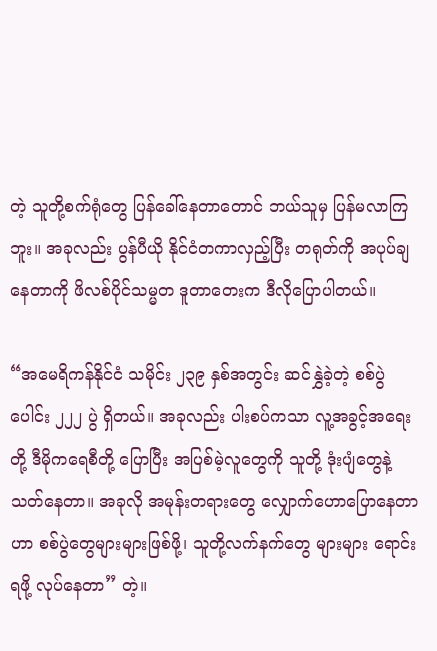တဲ့ သူတို့စက်ရုံတွေ ပြန်ခေါ်နေတာတောင် ဘယ်သူမှ ပြန်မလာကြဘူး။ အခုလည်း ပွန်ပီယို နိုင်ငံတကာလှည့်ပြီး တရုတ်ကို အပုပ်ချနေတာကို ဖိလစ်ပိုင်သမ္မတ ဒူတာတေးက ဒီလိုပြောပါတယ်။

“အမေရိကန်နိုင်ငံ သမိုင်း ၂၃၉ နှစ်အတွင်း ဆင်နွှဲခဲ့တဲ့ စစ်ပွဲပေါင်း ၂၂၂ ပွဲ ရှိတယ်။ အခုလည်း ပါးစပ်ကသာ လူ့အခွင့်အရေးတို့ ဒီမိုကရေစီတို့ ပြောပြီး အပြစ်မဲ့လူတွေကို သူတို့ ဒုံးပျံတွေနဲ့ သတ်နေတာ။ အခုလို အမုန်းတရားတွေ လျှောက်ဟောပြောနေတာဟာ စစ်ပွဲတွေများများဖြစ်ဖို့၊ သူတို့လက်နက်တွေ များများ ရောင်းရဖို့ လုပ်နေတာ” တဲ့။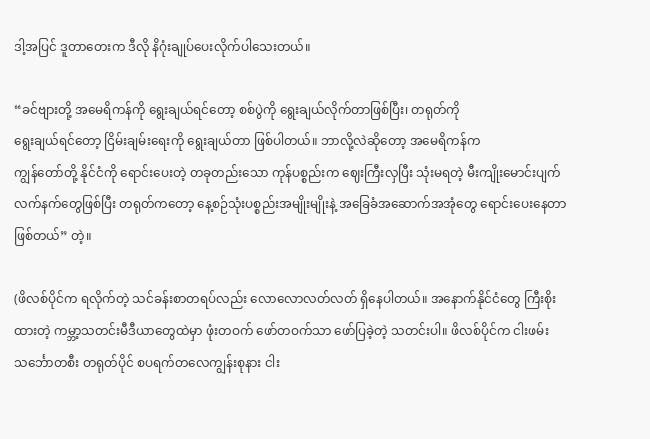ဒါ့အပြင် ဒူတာတေးက ဒီလို နိဂုံးချုပ်ပေးလိုက်ပါသေးတယ်။

“ခင်ဗျားတို့ အမေရိကန်ကို ရွေးချယ်ရင်တော့ စစ်ပွဲကို ရွေးချယ်လိုက်တာဖြစ်ပြီး၊ တရုတ်ကို
ရွေးချယ်ရင်တော့ ငြိမ်းချမ်းရေးကို ရွေးချယ်တာ ဖြစ်ပါတယ်။ ဘာလို့လဲဆိုတော့ အမေရိကန်က
ကျွန်တော်တို့ နိုင်ငံကို ရောင်းပေးတဲ့ တခုတည်းသော ကုန်ပစ္စည်းက ဈေးကြီးလှပြီး သုံးမရတဲ့ မီးကျိုးမောင်းပျက် လက်နက်တွေဖြစ်ပြီး တရုတ်ကတော့ နေ့စဉ်သုံးပစ္စည်းအမျိုးမျိုးနဲ့ အခြေခံအဆောက်အအုံတွေ ရောင်းပေးနေတာ ဖြစ်တယ်” တဲ့။

(ဖိလစ်ပိုင်က ရလိုက်တဲ့ သင်ခန်းစာတရပ်လည်း လောလောလတ်လတ် ရှိနေပါတယ်။ အနောက်နိုင်ငံတွေ ကြီးစိုးထားတဲ့ ကမ္ဘာ့သတင်းမီဒီယာတွေထဲမှာ ဖုံးတဝက် ဖော်တဝက်သာ ဖော်ပြခဲ့တဲ့ သတင်းပါ။ ဖိလစ်ပိုင်က ငါးဖမ်းသင်္ဘောတစီး တရုတ်ပိုင် စပရက်တလေကျွန်းစုနား ငါး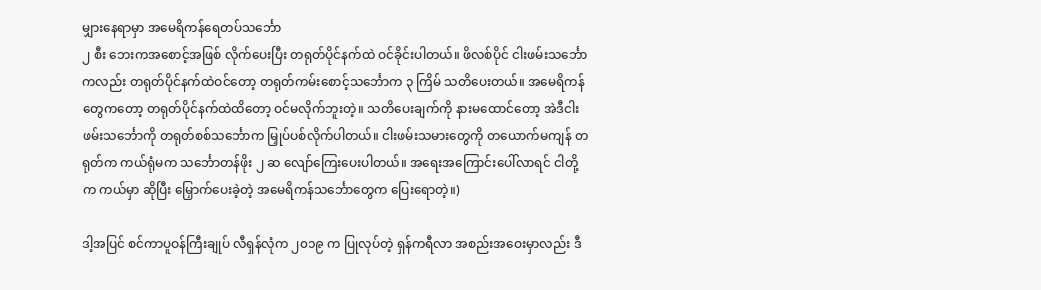မျှားနေရာမှာ အမေရိကန်ရေတပ်သင်္ဘော
၂ စီး ဘေးကအစောင့်အဖြစ် လိုက်ပေးပြီး တရုတ်ပိုင်နက်ထဲ ဝင်ခိုင်းပါတယ်။ ဖိလစ်ပိုင် ငါးဖမ်းသင်္ဘောကလည်း တရုတ်ပိုင်နက်ထဲဝင်တော့ တရုတ်ကမ်းစောင့်သင်္ဘောက ၃ ကြိမ် သတိပေးတယ်။ အမေရိကန်တွေကတော့ တရုတ်ပိုင်နက်ထဲထိတော့ ဝင်မလိုက်ဘူးတဲ့။ သတိပေးချက်ကို နားမထောင်တော့ အဲဒီငါးဖမ်းသင်္ဘောကို တရုတ်စစ်သင်္ဘောက မြှုပ်ပစ်လိုက်ပါတယ်။ ငါးဖမ်းသမားတွေကို တယောက်မကျန် တရုတ်က ကယ်ရုံမက သင်္ဘောတန်ဖိုး ၂ ဆ လျော်ကြေးပေးပါတယ်။ အရေးအကြောင်းပေါ်လာရင် ငါတို့က ကယ်မှာ ဆိုပြီး မြှောက်ပေးခဲ့တဲ့ အမေရိကန်သင်္ဘောတွေက ပြေးရောတဲ့။)

ဒါ့အပြင် စင်ကာပူဝန်ကြီးချုပ် လီရှန်လုံက ၂၀၁၉ က ပြုလုပ်တဲ့ ရှန်ကရီလာ အစည်းအဝေးမှာလည်း ဒီ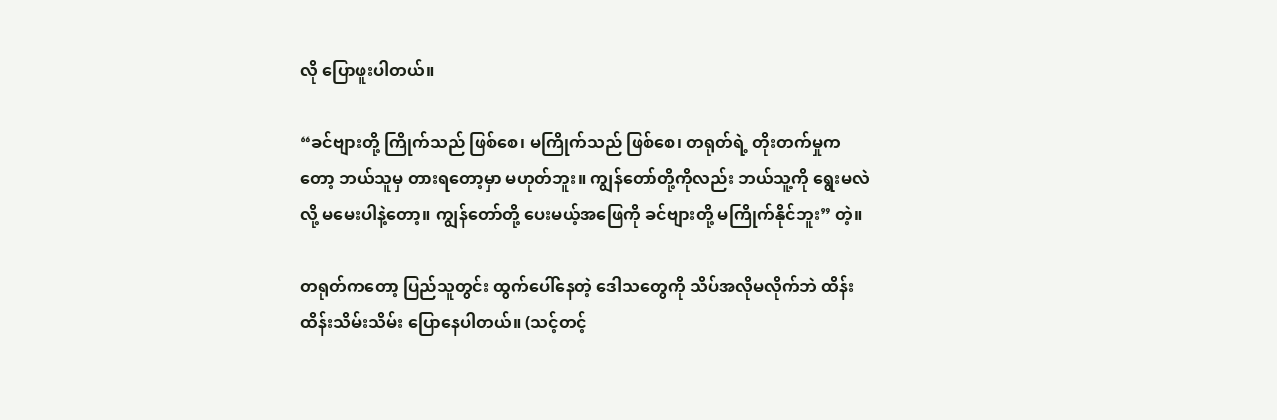လို ပြောဖူးပါတယ်။

“ခင်ဗျားတို့ ကြိုက်သည် ဖြစ်စေ၊ မကြိုက်သည် ဖြစ်စေ၊ တရုတ်ရဲ့ တိုးတက်မှုကတော့ ဘယ်သူမှ တားရတော့မှာ မဟုတ်ဘူး။ ကျွန်တော်တို့ကိုလည်း ဘယ်သူ့ကို ရွေးမလဲလို့ မမေးပါနဲ့တော့။ ကျွန်တော်တို့ ပေးမယ့်အဖြေကို ခင်ဗျားတို့ မကြိုက်နိုင်ဘူး” တဲ့။

တရုတ်ကတော့ ပြည်သူတွင်း ထွက်ပေါ်နေတဲ့ ဒေါသတွေကို သိပ်အလိုမလိုက်ဘဲ ထိန်းထိန်းသိမ်းသိမ်း ပြောနေပါတယ်။ (သင့်တင့်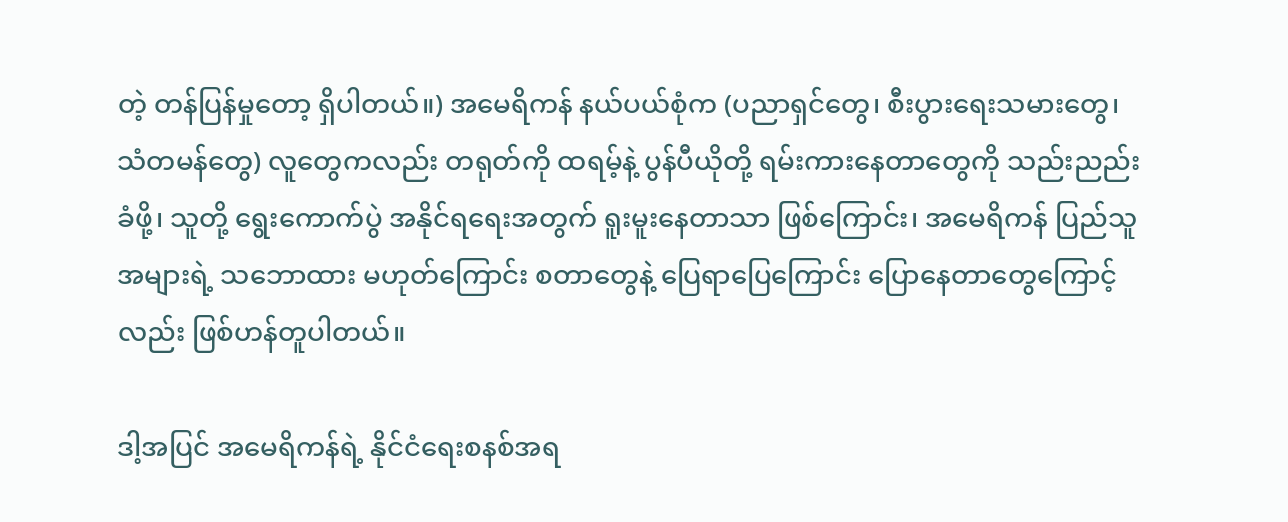တဲ့ တန်ပြန်မှုတော့ ရှိပါတယ်။) အမေရိကန် နယ်ပယ်စုံက (ပညာရှင်တွေ၊ စီးပွားရေးသမားတွေ၊ သံတမန်တွေ) လူတွေကလည်း တရုတ်ကို ထရမ့်နဲ့ ပွန်ပီယိုတို့ ရမ်းကားနေတာတွေကို သည်းညည်းခံဖို့၊ သူတို့ ရွေးကောက်ပွဲ အနိုင်ရရေးအတွက် ရူးမူးနေတာသာ ဖြစ်ကြောင်း၊ အမေရိကန် ပြည်သူအများရဲ့ သဘောထား မဟုတ်ကြောင်း စတာတွေနဲ့ ပြေရာပြေကြောင်း ပြောနေတာတွေကြောင့်လည်း ဖြစ်ဟန်တူပါတယ်။

ဒါ့အပြင် အမေရိကန်ရဲ့ နိုင်ငံရေးစနစ်အရ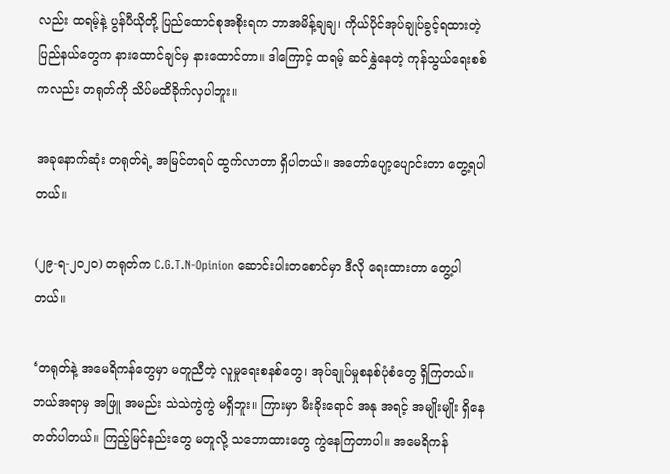လည်း ထရမ့်နဲ့ ပွန်ပီယိုတို့ ပြည်ထောင်စုအစိုးရက ဘာအမိန့်ချချ၊ ကိုယ်ပိုင်အုပ်ချုပ်ခွင့်ရထားတဲ့ ပြည်နယ်တွေက နားထောင်ချင်မှ နားထောင်တာ။ ဒါကြောင့် ထရမ့် ဆင်နွှဲနေတဲ့ ကုန်သွယ်ရေးစစ်ကလည်း တရုတ်ကို သိပ်မထိခိုက်လှပါဘူး။

အခုနောက်ဆုံး တရုတ်ရဲ့ အမြင်တရပ် ထွက်လာတာ ရှိပါတယ်။ အတော်ပျော့ပျောင်းတာ တွေ့ရပါတယ်။

(၂၉-ရ-၂၀၂၀) တရုတ်က C.G.T.N-Opinion ဆောင်းပါးတစောင်မှာ ဒီလို ရေးထားတာ တွေ့ပါတယ်။

‘တရုတ်နဲ့ အမေရိကန်တွေမှာ မတူညီတဲ့ လူမှုရေးစနစ်တွေ၊ အုပ်ချုပ်မှုစနစ်ပုံစံတွေ ရှိကြတယ်။ ဘယ်အရာမှ အဖြူ အမည်း သဲသဲကွဲကွဲ မရှိဘူး။ ကြားမှာ မီးခိုးရောင် အနု အရင့် အမျိုးမျိုး ရှိနေတတ်ပါတယ်။ ကြည့်မြင်နည်းတွေ မတူလို့ သဘောထားတွေ ကွဲနေကြတာပါ။ အမေရိကန်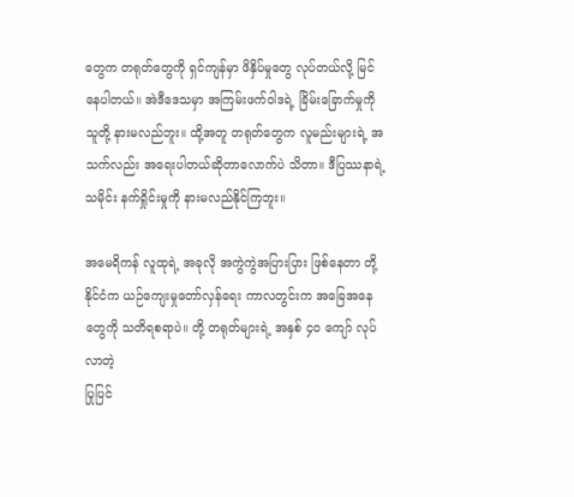တွေက တရုတ်တွေကို ရှင်ကျန်မှာ ဖိနှိပ်မှုတွေ လုပ်တယ်လို့ မြင်နေပါတယ်။ အဲဒီဒေသမှာ အကြမ်းဖက်ဝါဒရဲ့ ခြိမ်းခြောက်မှုကို သူတို့ နားမလည်ဘူး။ ထို့အတူ တရုတ်တွေက လူမည်းများရဲ့ အသက်လည်း အရေးပါတယ်ဆိုတာလောက်ပဲ သိတာ။ ဒီပြဿနာရဲ့သမိုင်း နက်ရှိုင်းမှုကို နားမလည်နိုင်ကြဘူး။

အမေရိကန် လူထုရဲ့ အခုလို အကွဲကွဲအပြားပြား ဖြစ်နေတာ တို့နိုင်ငံက ယဉ်ကျေးမှုတော်လှန်ရေး ကာလတွင်းက အခြေအနေတွေကို သတိရစရာပဲ။ တို့ တရုတ်များရဲ့ အနှစ် ၄၀ ကျော် လုပ်လာတဲ့
ပြုပြင်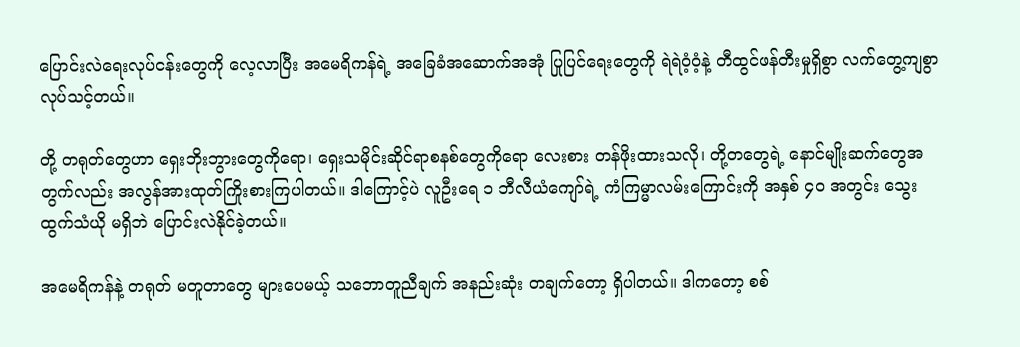ပြောင်းလဲရေးလုပ်ငန်းတွေကို လေ့လာပြီး အမေရိကန်ရဲ့ အခြေခံအဆောက်အအုံ ပြုပြင်ရေးတွေကို ရဲရဲဝံ့ဝံ့နဲ့ တီထွင်ဖန်တီးမှုရှိစွာ လက်တွေ့ကျစွာ လုပ်သင့်တယ်။

တို့ တရုတ်တွေဟာ ရှေးဘိုးဘွားတွေကိုရော၊ ရှေးသမိုင်းဆိုင်ရာစနစ်တွေကိုရော လေးစား တန်ဖိုးထားသလို၊ တို့တတွေရဲ့ နောင်မျိုးဆက်တွေအတွက်လည်း အလွန်အားထုတ်ကြိုးစားကြပါတယ်။ ဒါကြောင့်ပဲ လူဦးရေ ၁ ဘီလီယံကျော်ရဲ့ ကံကြမ္မာလမ်းကြောင်းကို အနှစ် ၄၀ အတွင်း သွေးထွက်သံယို မရှိဘဲ ပြောင်းလဲနိုင်ခဲ့တယ်။

အမေရိကန်နဲ့ တရုတ် မတူတာတွေ များပေမယ့် သဘောတူညီချက် အနည်းဆုံး တချက်တော့ ရှိပါတယ်။ ဒါကတော့ စစ်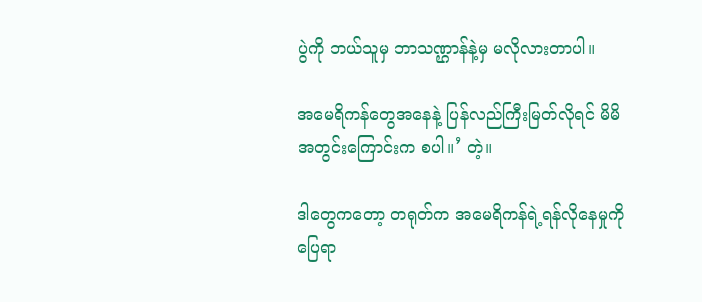ပွဲကို ဘယ်သူမှ ဘာသဏ္ဌာန်နဲ့မှ မလိုလားတာပါ။

အမေရိကန်တွေအနေနဲ့ ပြန်လည်ကြီးမြတ်လိုရင် မိမိအတွင်းကြောင်းက စပါ။’ တဲ့။

ဒါတွေကတော့ တရုတ်က အမေရိကန်ရဲ့ရန်လိုနေမှုကို ပြေရာ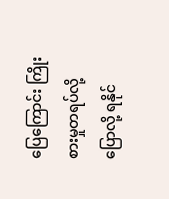ပြေကြောင်း ကြိုးစားမှုတရပ်လို့ ပြောလို့ ရနိုင်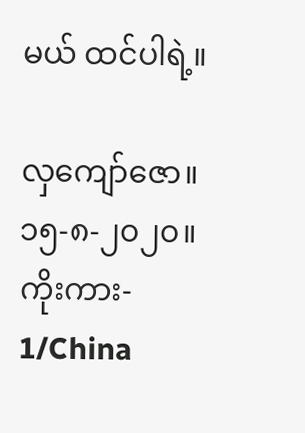မယ် ထင်ပါရဲ့။

လှကျော်ဇော။
၁၅-၈-၂၀၂၀။
ကိုးကား-
1/China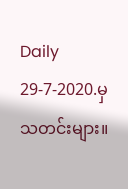Daily 29-7-2020.မှသတင်းများ။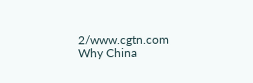2/www.cgtn.com Why China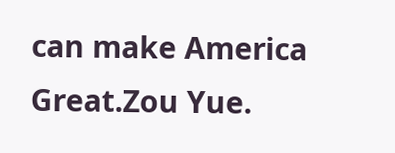can make America Great.Zou Yue.